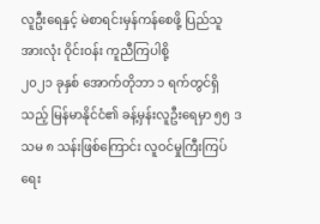လူဦးရေနှင့် မဲစာရင်းမှန်ကန်စေဖို့ ပြည်သူအားလုံး ဝိုင်းဝန်း ကူညီကြပါစို့
၂၀၂၁ ခုနှစ် အောက်တိုဘာ ၁ ရက်တွင်ရှိသည့် မြန်မာနိုင်ငံ၏ ခန့်မှန်းလူဦးရေမှာ ၅၅ ဒသမ ၈ သန်းဖြစ်ကြောင်း လူဝင်မှုကြီးကြပ်ရေး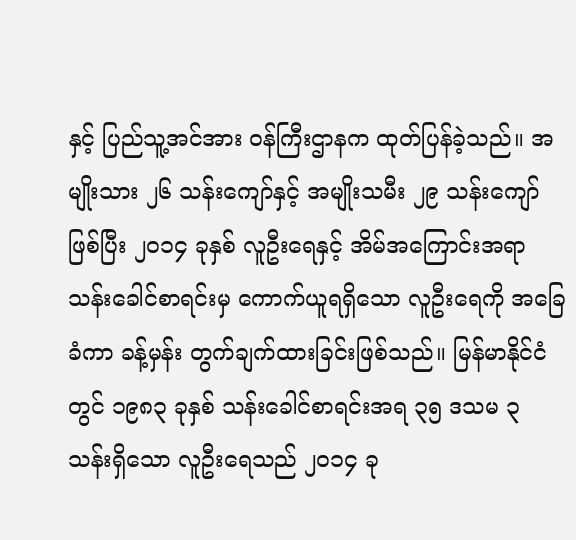နှင့် ပြည်သူ့အင်အား ဝန်ကြီးဌာနက ထုတ်ပြန်ခဲ့သည်။ အမျိုးသား ၂၆ သန်းကျော်နှင့် အမျိုးသမီး ၂၉ သန်းကျော်ဖြစ်ပြီး ၂၀၁၄ ခုနှစ် လူဦးရေနှင့် အိမ်အကြောင်းအရာ သန်းခေါင်စာရင်းမှ ကောက်ယူရရှိသော လူဦးရေကို အခြေခံကာ ခန့်မှန်း တွက်ချက်ထားခြင်းဖြစ်သည်။ မြန်မာနိုင်ငံတွင် ၁၉၈၃ ခုနှစ် သန်းခေါင်စာရင်းအရ ၃၅ ဒသမ ၃ သန်းရှိသော လူဦးရေသည် ၂၀၁၄ ခု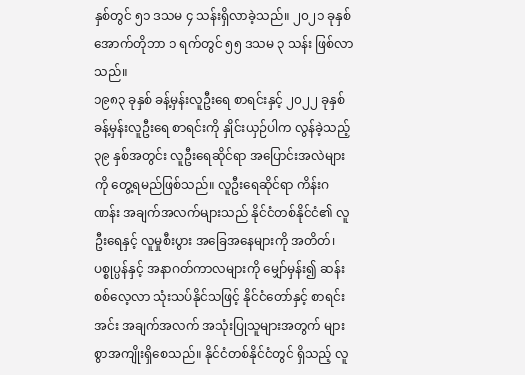နှစ်တွင် ၅၁ ဒသမ ၄ သန်းရှိလာခဲ့သည်။ ၂၀၂၁ ခုနှစ် အောက်တိုဘာ ၁ ရက်တွင် ၅၅ ဒသမ ၃ သန်း ဖြစ်လာသည်။
၁၉၈၃ ခုနှစ် ခန့်မှန်းလူဦးရေ စာရင်းနှင့် ၂၀၂၂ ခုနှစ် ခန့်မှန်းလူဦးရေ စာရင်းကို နှိုင်းယှဉ်ပါက လွန်ခဲ့သည့် ၃၉ နှစ်အတွင်း လူဦးရေဆိုင်ရာ အပြောင်းအလဲများကို တွေ့ရမည်ဖြစ်သည်။ လူဦးရေဆိုင်ရာ ကိန်းဂဏန်း အချက်အလက်များသည် နိုင်ငံတစ်နိုင်ငံ၏ လူဦးရေနှင့် လူမှုစီးပွား အခြေအနေများကို အတိတ်၊ ပစ္စုပ္ပန်နှင့် အနာဂတ်ကာလများကို မျှော်မှန်း၍ ဆန်းစစ်လေ့လာ သုံးသပ်နိုင်သဖြင့် နိုင်ငံတော်နှင့် စာရင်းအင်း အချက်အလက် အသုံးပြုသူများအတွက် များစွာအကျိုးရှိစေသည်။ နိုင်ငံတစ်နိုင်ငံတွင် ရှိသည့် လူ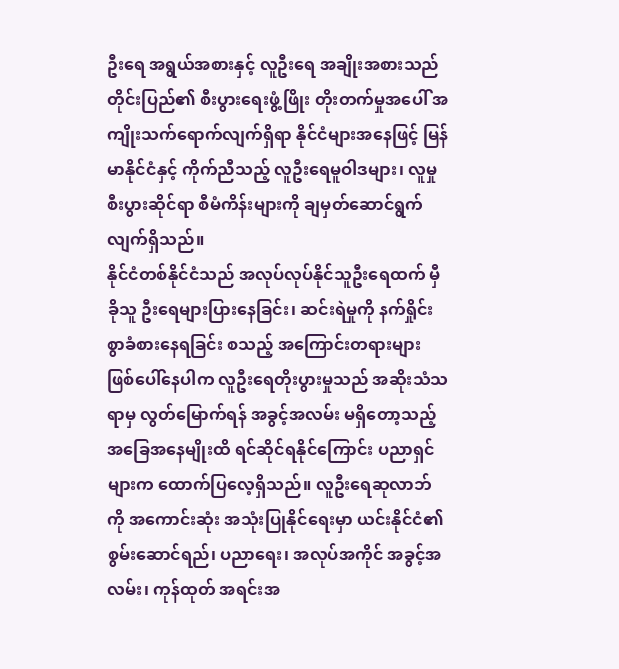ဦးရေ အရွယ်အစားနှင့် လူဦးရေ အချိုးအစားသည် တိုင်းပြည်၏ စီးပွားရေးဖွံ့ဖြိုး တိုးတက်မှုအပေါ် အကျိုးသက်ရောက်လျက်ရှိရာ နိုင်ငံများအနေဖြင့် မြန်မာနိုင်ငံနှင့် ကိုက်ညီသည့် လူဦးရေမူဝါဒများ၊ လူမှုစီးပွားဆိုင်ရာ စီမံကိန်းများကို ချမှတ်ဆောင်ရွက်လျက်ရှိသည်။
နိုင်ငံတစ်နိုင်ငံသည် အလုပ်လုပ်နိုင်သူဦးရေထက် မှီခိုသူ ဦးရေများပြားနေခြင်း၊ ဆင်းရဲမှုကို နက်ရှိုင်းစွာခံစားနေရခြင်း စသည့် အကြောင်းတရားများ ဖြစ်ပေါ်နေပါက လူဦးရေတိုးပွားမှုသည် အဆိုးသံသရာမှ လွတ်မြောက်ရန် အခွင့်အလမ်း မရှိတော့သည့် အခြေအနေမျိုးထိ ရင်ဆိုင်ရနိုင်ကြောင်း ပညာရှင်များက ထောက်ပြလေ့ရှိသည်။ လူဦးရေဆုလာဘ်ကို အကောင်းဆုံး အသုံးပြုနိုင်ရေးမှာ ယင်းနိုင်ငံ၏ စွမ်းဆောင်ရည်၊ ပညာရေး၊ အလုပ်အကိုင် အခွင့်အလမ်း၊ ကုန်ထုတ် အရင်းအ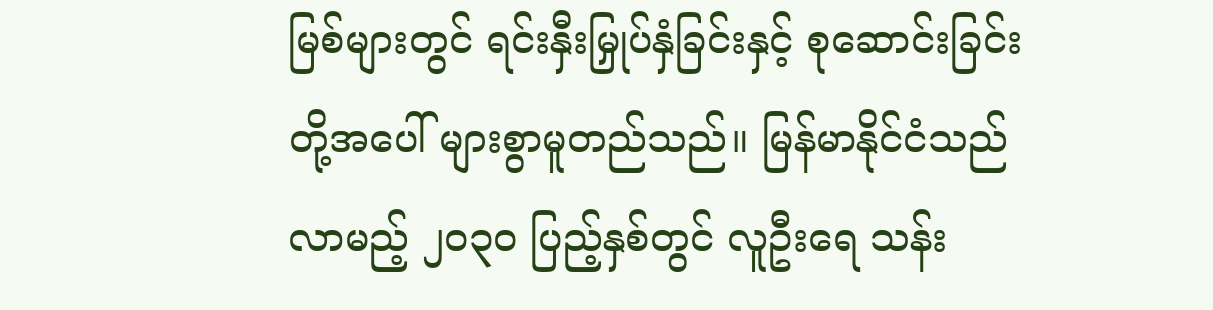မြစ်များတွင် ရင်းနှီးမြှုပ်နှံခြင်းနှင့် စုဆောင်းခြင်းတို့အပေါ် များစွာမူတည်သည်။ မြန်မာနိုင်ငံသည် လာမည့် ၂၀၃၀ ပြည့်နှစ်တွင် လူဦးရေ သန်း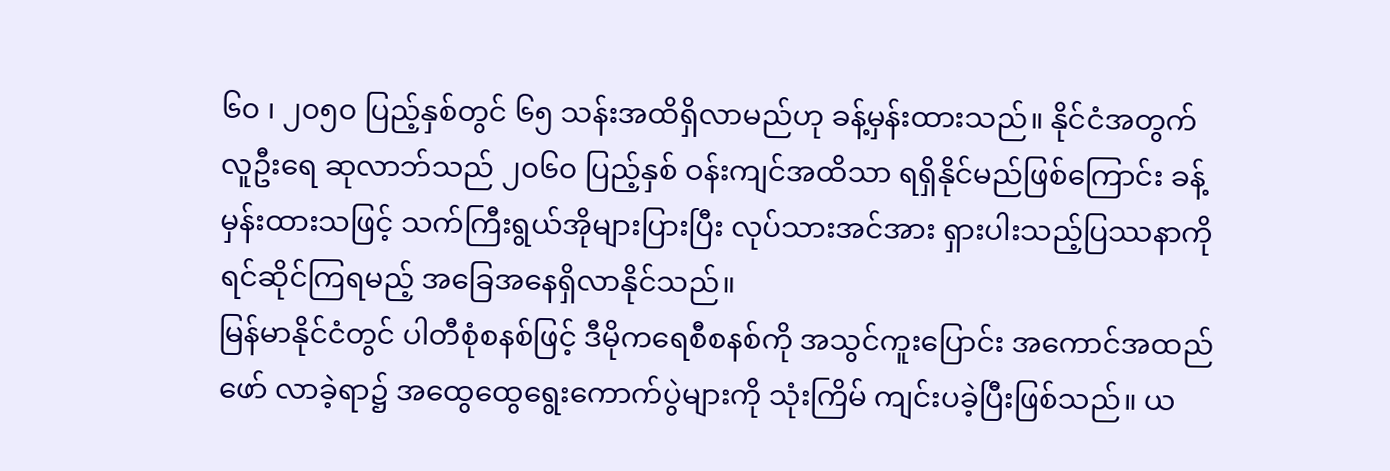၆၀ ၊ ၂၀၅၀ ပြည့်နှစ်တွင် ၆၅ သန်းအထိရှိလာမည်ဟု ခန့်မှန်းထားသည်။ နိုင်ငံအတွက် လူဦးရေ ဆုလာဘ်သည် ၂၀၆၀ ပြည့်နှစ် ဝန်းကျင်အထိသာ ရရှိနိုင်မည်ဖြစ်ကြောင်း ခန့်မှန်းထားသဖြင့် သက်ကြီးရွယ်အိုများပြားပြီး လုပ်သားအင်အား ရှားပါးသည့်ပြဿနာကို ရင်ဆိုင်ကြရမည့် အခြေအနေရှိလာနိုင်သည်။
မြန်မာနိုင်ငံတွင် ပါတီစုံစနစ်ဖြင့် ဒီမိုကရေစီစနစ်ကို အသွင်ကူးပြောင်း အကောင်အထည်ဖော် လာခဲ့ရာ၌ အထွေထွေရွေးကောက်ပွဲများကို သုံးကြိမ် ကျင်းပခဲ့ပြီးဖြစ်သည်။ ယ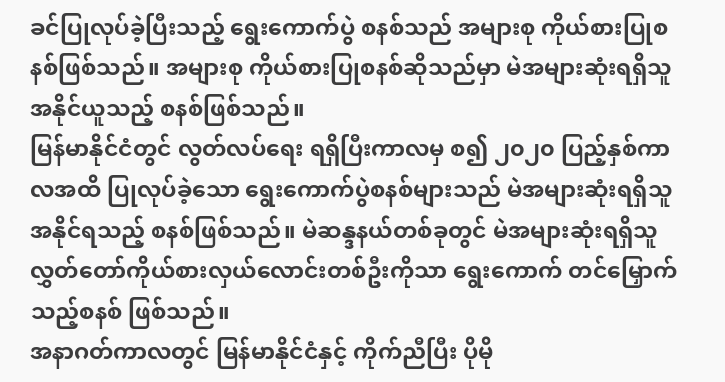ခင်ပြုလုပ်ခဲ့ပြီးသည့် ရွေးကောက်ပွဲ စနစ်သည် အများစု ကိုယ်စားပြုစနစ်ဖြစ်သည်။ အများစု ကိုယ်စားပြုစနစ်ဆိုသည်မှာ မဲအများဆုံးရရှိသူ အနိုင်ယူသည့် စနစ်ဖြစ်သည်။
မြန်မာနိုင်ငံတွင် လွတ်လပ်ရေး ရရှိပြီးကာလမှ စ၍ ၂၀၂၀ ပြည့်နှစ်ကာလအထိ ပြုလုပ်ခဲ့သော ရွေးကောက်ပွဲစနစ်များသည် မဲအများဆုံးရရှိသူ အနိုင်ရသည့် စနစ်ဖြစ်သည်။ မဲဆန္ဒနယ်တစ်ခုတွင် မဲအများဆုံးရရှိသူ လွှတ်တော်ကိုယ်စားလှယ်လောင်းတစ်ဦးကိုသာ ရွေးကောက် တင်မြှောက်သည့်စနစ် ဖြစ်သည်။
အနာဂတ်ကာလတွင် မြန်မာနိုင်ငံနှင့် ကိုက်ညီပြီး ပိုမို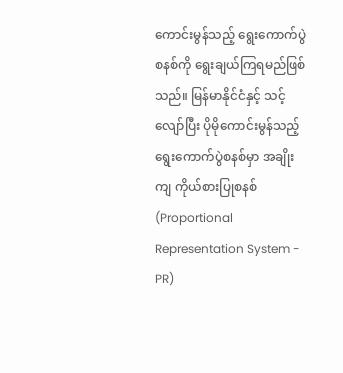ကောင်းမွန်သည့် ရွေးကောက်ပွဲစနစ်ကို ရွေးချယ်ကြရမည်ဖြစ်သည်။ မြန်မာနိုင်ငံနှင့် သင့်လျော်ပြီး ပိုမိုကောင်းမွန်သည့် ရွေးကောက်ပွဲစနစ်မှာ အချိုးကျ ကိုယ်စားပြုစနစ် (Proportional Representation System - PR)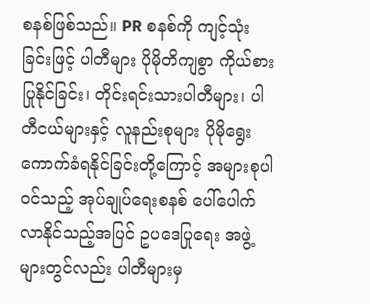စနစ်ဖြစ်သည်။ PR စနစ်ကို ကျင့်သုံးခြင်းဖြင့် ပါတီများ ပိုမိုတိကျစွာ ကိုယ်စားပြုနိုင်ခြင်း၊ တိုင်းရင်းသားပါတီများ၊ ပါတီငယ်များနှင့် လူနည်းစုများ ပိုမိုရွေးကောက်ခံရနိုင်ခြင်းတို့ကြောင့် အများစုပါဝင်သည့် အုပ်ချုပ်ရေးစနစ် ပေါ်ပေါက်လာနိုင်သည့်အပြင် ဥပဒေပြုရေး အဖွဲ့များတွင်လည်း ပါတီများမှ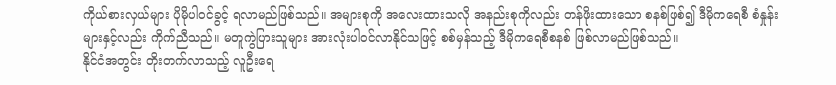ကိုယ်စားလှယ်များ ပိုမိုပါဝင်ခွင့် ရလာမည်ဖြစ်သည်။ အများစုကို အလေးထားသလို အနည်းစုကိုလည်း တန်ဖိုးထားသော စနစ်ဖြစ်၍ ဒီမိုကရေစီ စံနှုန်းများနှင့်လည်း ကိုက်ညီသည်။ မတူကွဲပြားသူများ အားလုံးပါဝင်လာနိုင်သဖြင့် စစ်မှန်သည့် ဒီမိုကရေစီစနစ် ဖြစ်လာမည်ဖြစ်သည်။
နိုင်ငံအတွင်း တိုးတက်လာသည့် လူဦးရေ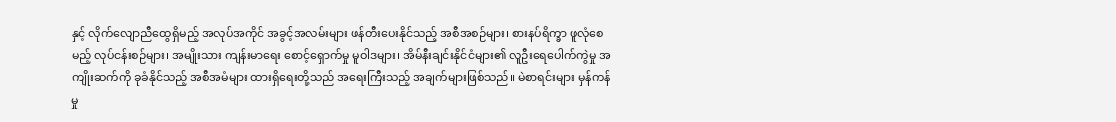နှင့် လိုက်လျောညီထွေရှိမည့် အလုပ်အကိုင် အခွင့်အလမ်းများ ဖန်တီးပေးနိုင်သည့် အစီအစဉ်များ၊ စားနပ်ရိက္ခာ ဖူလုံစေမည့် လုပ်ငန်းစဉ်များ၊ အမျိုးသား ကျန်းမာရေး စောင့်ရှောက်မှု မူဝါဒများ၊ အိမ်နီးချင်းနိုင်ငံများ၏ လူဦးရေပေါက်ကွဲမှု အကျိုးဆက်ကို ခုခံနိုင်သည့် အစီအမံများ ထားရှိရေးတို့သည် အရေးကြီးသည့် အချက်များဖြစ်သည်။ မဲစာရင်းများ မှန်ကန်မှု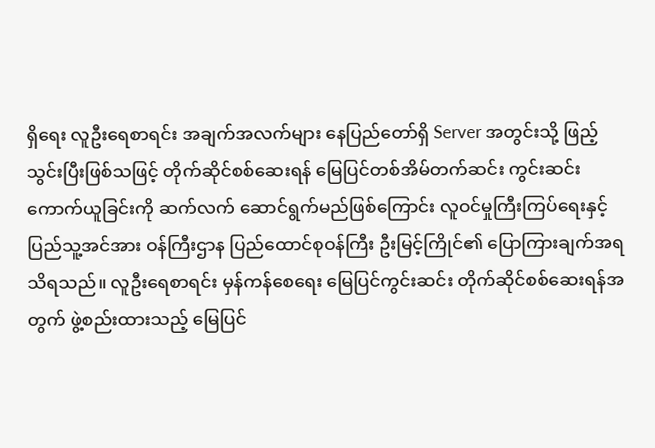ရှိရေး လူဦးရေစာရင်း အချက်အလက်များ နေပြည်တော်ရှိ Server အတွင်းသို့ ဖြည့်သွင်းပြီးဖြစ်သဖြင့် တိုက်ဆိုင်စစ်ဆေးရန် မြေပြင်တစ်အိမ်တက်ဆင်း ကွင်းဆင်း ကောက်ယူခြင်းကို ဆက်လက် ဆောင်ရွက်မည်ဖြစ်ကြောင်း လူဝင်မှုကြီးကြပ်ရေးနှင့် ပြည်သူ့အင်အား ဝန်ကြီးဌာန ပြည်ထောင်စုဝန်ကြီး ဦးမြင့်ကြိုင်၏ ပြောကြားချက်အရ သိရသည်။ လူဦးရေစာရင်း မှန်ကန်စေရေး မြေပြင်ကွင်းဆင်း တိုက်ဆိုင်စစ်ဆေးရန်အတွက် ဖွဲ့စည်းထားသည့် မြေပြင်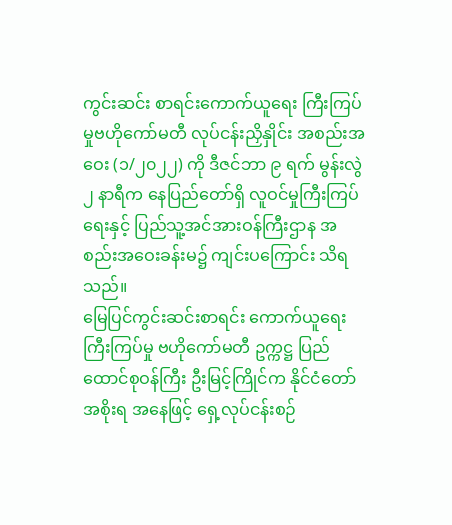ကွင်းဆင်း စာရင်းကောက်ယူရေး ကြီးကြပ်မှုဗဟိုကော်မတီ လုပ်ငန်းညှိနှိုင်း အစည်းအဝေး (၁/၂၀၂၂) ကို ဒီဇင်ဘာ ၉ ရက် မွန်းလွဲ ၂ နာရီက နေပြည်တော်ရှိ လူဝင်မှုကြီးကြပ်ရေးနှင့် ပြည်သူ့အင်အားဝန်ကြီးဌာန အစည်းအဝေးခန်းမ၌ ကျင်းပကြောင်း သိရသည်။
မြေပြင်ကွင်းဆင်းစာရင်း ကောက်ယူရေးကြီးကြပ်မှု ဗဟိုကော်မတီ ဥက္ကဋ္ဌ ပြည်ထောင်စုဝန်ကြီး ဦးမြင့်ကြိုင်က နိုင်ငံတော်အစိုးရ အနေဖြင့် ရှေ့လုပ်ငန်းစဉ်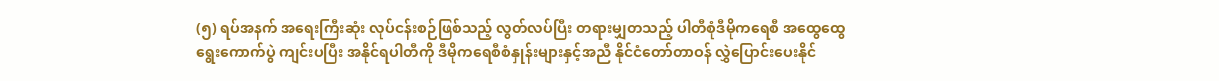(၅) ရပ်အနက် အရေးကြီးဆုံး လုပ်ငန်းစဉ်ဖြစ်သည့် လွတ်လပ်ပြီး တရားမျှတသည့် ပါတီစုံဒီမိုကရေစီ အထွေထွေရွေးကောက်ပွဲ ကျင်းပပြီး အနိုင်ရပါတီကို ဒီမိုကရေစီစံနှုန်းများနှင့်အညီ နိုင်ငံတော်တာဝန် လွှဲပြောင်းပေးနိုင်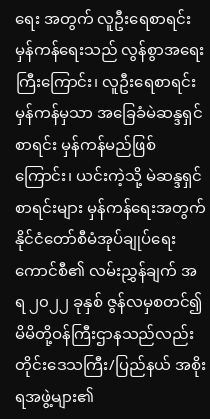ရေး အတွက် လူဦးရေစာရင်း မှန်ကန်ရေးသည် လွန်စွာအရေးကြီးကြောင်း၊ လူဦးရေစာရင်း မှန်ကန်မှသာ အခြေခံမဲဆန္ဒရှင်စာရင်း မှန်ကန်မည်ဖြစ်ကြောင်း၊ ယင်းကဲ့သို့ မဲဆန္ဒရှင်စာရင်းများ မှန်ကန်ရေးအတွက် နိုင်ငံတော်စီမံအုပ်ချုပ်ရေး ကောင်စီ၏ လမ်းညွှန်ချက် အရ ၂၀၂၂ ခုနှစ် ဇွန်လမှစတင်၍ မိမိတို့ဝန်ကြီးဌာနသည်လည်း တိုင်းဒေသကြီး/ပြည်နယ် အစိုးရအဖွဲ့များ၏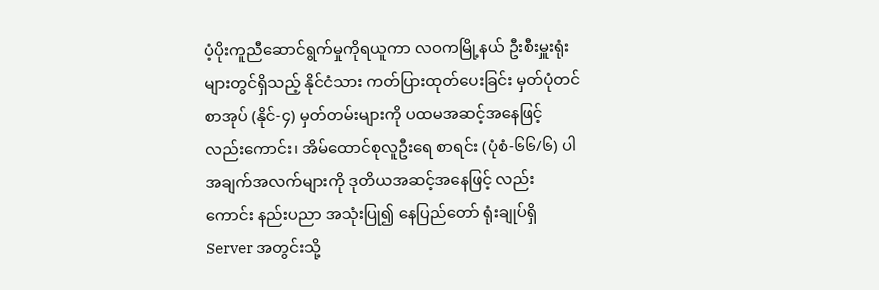ပံ့ပိုးကူညီဆောင်ရွက်မှုကိုရယူကာ လဝကမြို့နယ် ဦးစီးမှူးရုံးများတွင်ရှိသည့် နိုင်ငံသား ကတ်ပြားထုတ်ပေးခြင်း မှတ်ပုံတင်စာအုပ် (နိုင်-၄) မှတ်တမ်းများကို ပထမအဆင့်အနေဖြင့် လည်းကောင်း၊ အိမ်ထောင်စုလူဦးရေ စာရင်း (ပုံစံ-၆၆/၆) ပါအချက်အလက်များကို ဒုတိယအဆင့်အနေဖြင့် လည်းကောင်း နည်းပညာ အသုံးပြု၍ နေပြည်တော် ရုံးချုပ်ရှိ Server အတွင်းသို့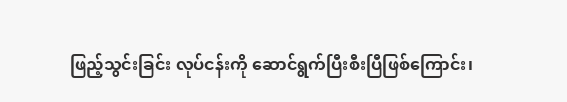ဖြည့်သွင်းခြင်း လုပ်ငန်းကို ဆောင်ရွက်ပြီးစီးပြီဖြစ်ကြောင်း၊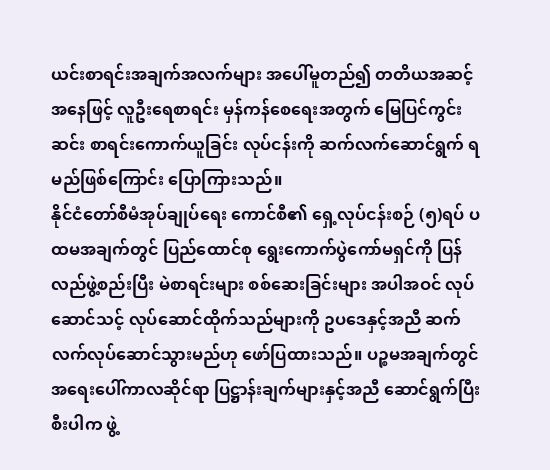ယင်းစာရင်းအချက်အလက်များ အပေါ်မူတည်၍ တတိယအဆင့် အနေဖြင့် လူဦးရေစာရင်း မှန်ကန်စေရေးအတွက် မြေပြင်ကွင်းဆင်း စာရင်းကောက်ယူခြင်း လုပ်ငန်းကို ဆက်လက်ဆောင်ရွက် ရမည်ဖြစ်ကြောင်း ပြောကြားသည်။
နိုင်ငံတော်စီမံအုပ်ချုပ်ရေး ကောင်စီ၏ ရှေ့လုပ်ငန်းစဉ် (၅)ရပ် ပထမအချက်တွင် ပြည်ထောင်စု ရွေးကောက်ပွဲကော်မရှင်ကို ပြန်လည်ဖွဲ့စည်းပြီး မဲစာရင်းများ စစ်ဆေးခြင်းများ အပါအဝင် လုပ်ဆောင်သင့် လုပ်ဆောင်ထိုက်သည်များကို ဥပဒေနှင့်အညီ ဆက်လက်လုပ်ဆောင်သွားမည်ဟု ဖော်ပြထားသည်။ ပဉ္စမအချက်တွင် အရေးပေါ်ကာလဆိုင်ရာ ပြဋ္ဌာန်းချက်များနှင့်အညီ ဆောင်ရွက်ပြီးစီးပါက ဖွဲ့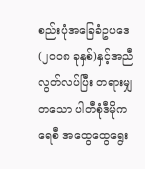စည်းပုံအခြေခံဥပဒေ (၂၀၀၈ ခုနှစ်)နှင့်အညီ လွတ်လပ်ပြီး တရားမျှတသော ပါတီစုံဒီမိုကရေစီ အထွေထွေရွေး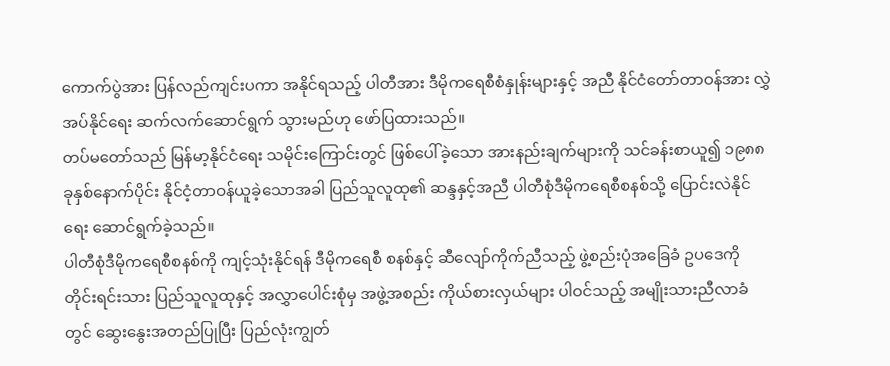ကောက်ပွဲအား ပြန်လည်ကျင်းပကာ အနိုင်ရသည့် ပါတီအား ဒီမိုကရေစီစံနှုန်းများနှင့် အညီ နိုင်ငံတော်တာဝန်အား လွှဲအပ်နိုင်ရေး ဆက်လက်ဆောင်ရွက် သွားမည်ဟု ဖော်ပြထားသည်။
တပ်မတော်သည် မြန်မာ့နိုင်ငံရေး သမိုင်းကြောင်းတွင် ဖြစ်ပေါ်ခဲ့သော အားနည်းချက်များကို သင်ခန်းစာယူ၍ ၁၉၈၈ ခုနှစ်နောက်ပိုင်း နိုင်ငံ့တာဝန်ယူခဲ့သောအခါ ပြည်သူလူထု၏ ဆန္ဒနှင့်အညီ ပါတီစုံဒီမိုကရေစီစနစ်သို့ ပြောင်းလဲနိုင်ရေး ဆောင်ရွက်ခဲ့သည်။
ပါတီစုံဒီမိုကရေစီစနစ်ကို ကျင့်သုံးနိုင်ရန် ဒီမိုကရေစီ စနစ်နှင့် ဆီလျော်ကိုက်ညီသည့် ဖွဲ့စည်းပုံအခြေခံ ဥပဒေကို တိုင်းရင်းသား ပြည်သူလူထုနှင့် အလွှာပေါင်းစုံမှ အဖွဲ့အစည်း ကိုယ်စားလှယ်များ ပါဝင်သည့် အမျိုးသားညီလာခံတွင် ဆွေးနွေးအတည်ပြုပြီး ပြည်လုံးကျွတ်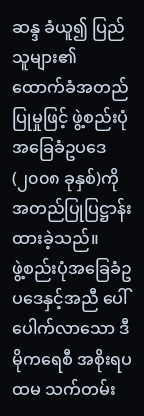ဆန္ဒ ခံယူ၍ ပြည်သူများ၏ ထောက်ခံအတည်ပြုမှုဖြင့် ဖွဲ့စည်းပုံ အခြေခံဥပဒေ (၂၀၀၈ ခုနှစ်)ကို အတည်ပြုပြဋ္ဌာန်းထားခဲ့သည်။
ဖွဲ့စည်းပုံအခြေခံဥပဒေနှင့်အညီ ပေါ်ပေါက်လာသော ဒီမိုကရေစီ အစိုးရပထမ သက်တမ်း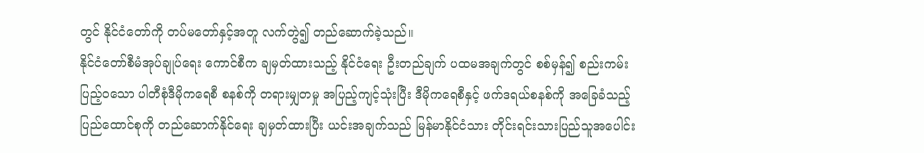တွင် နိုင်ငံတော်ကို တပ်မတော်နှင့်အတူ လက်တွဲ၍ တည်ဆောက်ခဲ့သည်။
နိုင်ငံတော်စီမံအုပ်ချုပ်ရေး ကောင်စီက ချမှတ်ထားသည့် နိုင်ငံရေး ဦးတည်ချက် ပထမအချက်တွင် စစ်မှန်၍ စည်းကမ်းပြည့်ဝသော ပါတီစုံဒီမိုကရေစီ စနစ်ကို တရားမျှတမှု အပြည့်ကျင့်သုံးပြီး ဒီမိုကရေစီနှင့် ဖက်ဒရယ်စနစ်ကို အခြေခံသည့် ပြည်ထောင်စုကို တည်ဆောက်နိုင်ရေး ချမှတ်ထားပြီး ယင်းအချက်သည် မြန်မာနိုင်ငံသား တိုင်းရင်းသားပြည်သူအပေါင်း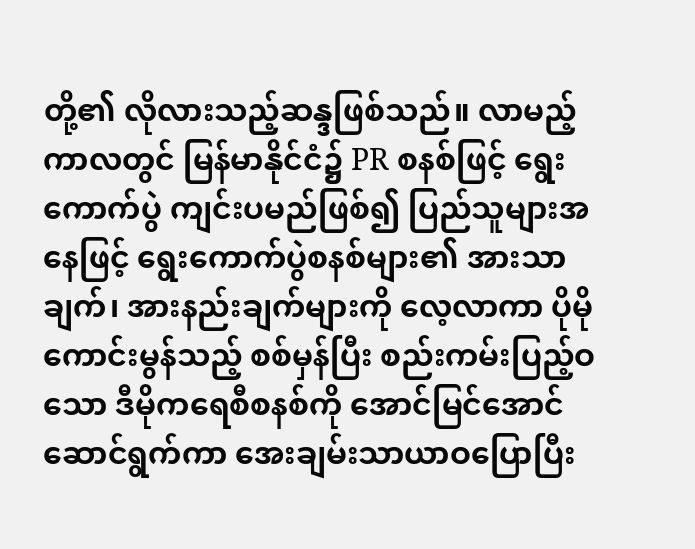တို့၏ လိုလားသည့်ဆန္ဒဖြစ်သည်။ လာမည့်ကာလတွင် မြန်မာနိုင်ငံ၌ PR စနစ်ဖြင့် ရွေးကောက်ပွဲ ကျင်းပမည်ဖြစ်၍ ပြည်သူများအနေဖြင့် ရွေးကောက်ပွဲစနစ်များ၏ အားသာချက်၊ အားနည်းချက်များကို လေ့လာကာ ပိုမိုကောင်းမွန်သည့် စစ်မှန်ပြီး စည်းကမ်းပြည့်ဝသော ဒီမိုကရေစီစနစ်ကို အောင်မြင်အောင်ဆောင်ရွက်ကာ အေးချမ်းသာယာဝပြောပြီး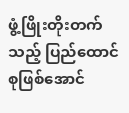ဖွံ့ဖြိုးတိုးတက်သည့် ပြည်ထောင်စုဖြစ်အောင်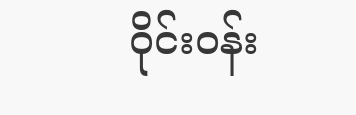ဝိုင်းဝန်း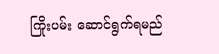ကြိုးပမ်း ဆောင်ရွက်ရမည်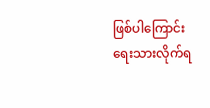ဖြစ်ပါကြောင်း ရေးသားလိုက်ရ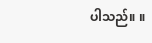ပါသည်။ ။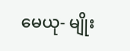မေယု- မျိုး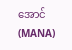အောင် (MANA)